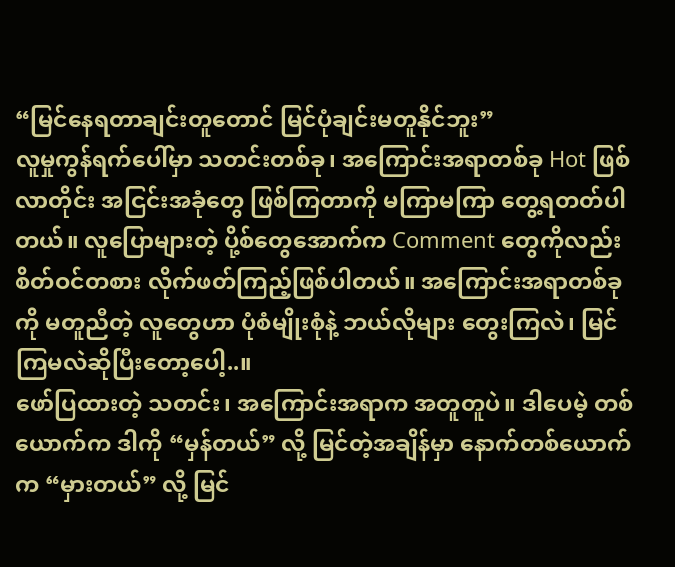“မြင်နေရတာချင်းတူတောင် မြင်ပုံချင်းမတူနိုင်ဘူး”
လူမှုကွန်ရက်ပေါ်မှာ သတင်းတစ်ခု၊ အကြောင်းအရာတစ်ခု Hot ဖြစ်လာတိုင်း အငြင်းအခုံတွေ ဖြစ်ကြတာကို မကြာမကြာ တွေ့ရတတ်ပါတယ်။ လူပြောများတဲ့ ပို့စ်တွေအောက်က Comment တွေကိုလည်း စိတ်ဝင်တစား လိုက်ဖတ်ကြည့်ဖြစ်ပါတယ်။ အကြောင်းအရာတစ်ခုကို မတူညီတဲ့ လူတွေဟာ ပုံစံမျိုးစုံနဲ့ ဘယ်လိုများ တွေးကြလဲ၊ မြင်ကြမလဲဆိုပြီးတော့ပေါ့..။
ဖော်ပြထားတဲ့ သတင်း၊ အကြောင်းအရာက အတူတူပဲ။ ဒါပေမဲ့ တစ်ယောက်က ဒါကို “မှန်တယ်” လို့ မြင်တဲ့အချိန်မှာ နောက်တစ်ယောက်က “မှားတယ်” လို့ မြင်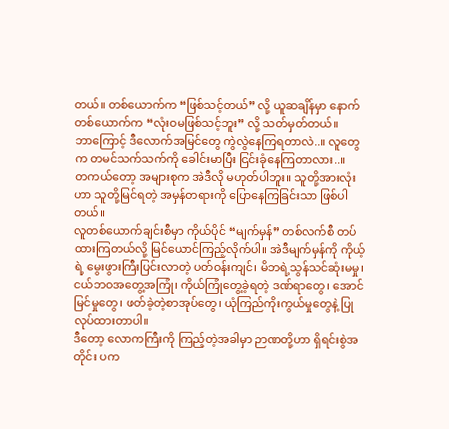တယ်။ တစ်ယောက်က “ဖြစ်သင့်တယ်” လို့ ယူဆချိန်မှာ နောက်တစ်ယောက်က “လုံးဝမဖြစ်သင့်ဘူး” လို့ သတ်မှတ်တယ်။
ဘာကြောင့် ဒီလောက်အမြင်တွေ ကွဲလွဲနေကြရတာလဲ..။ လူတွေက တမင်သက်သက်ကို ခေါင်းမာပြီး ငြင်းခုံနေကြတာလား..။
တကယ်တော့ အများစုက အဲဒီလို မဟုတ်ပါဘူး။ သူတို့အားလုံးဟာ သူတို့မြင်ရတဲ့ အမှန်တရားကို ပြောနေကြခြင်းသာ ဖြစ်ပါတယ်။
လူတစ်ယောက်ချင်းစီမှာ ကိုယ်ပိုင် “မျက်မှန်” တစ်လက်စီ တပ်ထားကြတယ်လို့ မြင်ယောင်ကြည့်လိုက်ပါ။ အဲဒီမျက်မှန်ကို ကိုယ့်ရဲ့ မွေးဖွားကြီးပြင်းလာတဲ့ ပတ်ဝန်းကျင်၊ မိဘရဲ့သွန်သင်ဆုံးမမှု၊ ငယ်ဘဝအတွေ့အကြုံ၊ ကိုယ်ကြုံတွေ့ခဲ့ရတဲ့ ဒဏ်ရာတွေ၊ အောင်မြင်မှုတွေ၊ ဖတ်ခဲ့တဲ့စာအုပ်တွေ၊ ယုံကြည်ကိုးကွယ်မှုတွေနဲ့ ပြုလုပ်ထားတာပါ။
ဒီတော့ လောကကြီးကို ကြည့်တဲ့အခါမှာ ဉာဏတို့ဟာ ရှိရင်းစွဲအတိုင်း ပက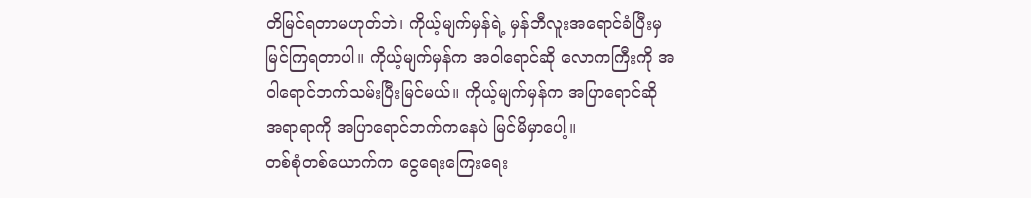တိမြင်ရတာမဟုတ်ဘဲ၊ ကိုယ့်မျက်မှန်ရဲ့ မှန်ဘီလူးအရောင်ခံပြီးမှ မြင်ကြရတာပါ။ ကိုယ့်မျက်မှန်က အဝါရောင်ဆို လောကကြီးကို အဝါရောင်ဘက်သမ်းပြီးမြင်မယ်။ ကိုယ့်မျက်မှန်က အပြာရောင်ဆို အရာရာကို အပြာရောင်ဘက်ကနေပဲ မြင်မိမှာပေါ့။
တစ်စုံတစ်ယောက်က ငွေရေးကြေးရေး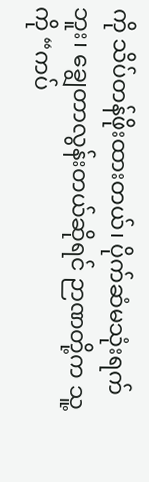ကို သိပ်တန်ဖိုးထားတယ်၊ ပိုက်ဆံမသုံးရက်ဘူး၊ ချွေတာလွန်းတယ်ဆိုရင် ဉာဏတို့က သူ့ကို “ကပ်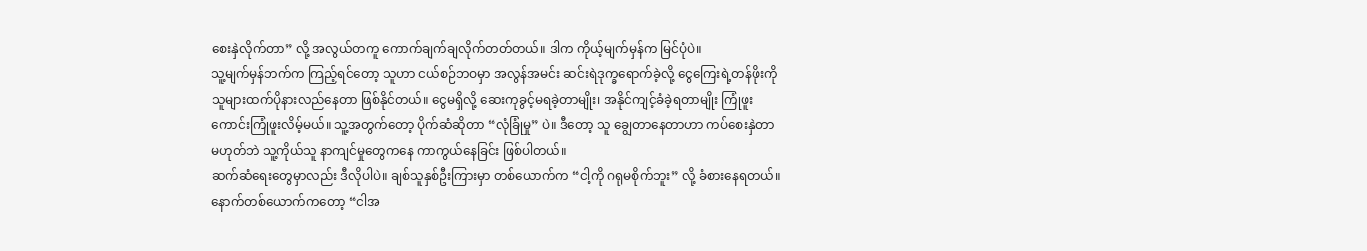စေးနှဲလိုက်တာ” လို့ အလွယ်တကူ ကောက်ချက်ချလိုက်တတ်တယ်။ ဒါက ကိုယ့်မျက်မှန်က မြင်ပုံပဲ။
သူ့မျက်မှန်ဘက်က ကြည့်ရင်တော့ သူဟာ ငယ်စဉ်ဘဝမှာ အလွန်အမင်း ဆင်းရဲဒုက္ခရောက်ခဲ့လို့ ငွေကြေးရဲ့တန်ဖိုးကို သူများထက်ပိုနားလည်နေတာ ဖြစ်နိုင်တယ်။ ငွေမရှိလို့ ဆေးကုခွင့်မရခဲ့တာမျိုး၊ အနိုင်ကျင့်ခံခဲ့ရတာမျိုး ကြုံဖူးကောင်းကြုံဖူးလိမ့်မယ်။ သူ့အတွက်တော့ ပိုက်ဆံဆိုတာ “လုံခြုံမှု” ပဲ။ ဒီတော့ သူ ချွေတာနေတာဟာ ကပ်စေးနှဲတာမဟုတ်ဘဲ သူ့ကိုယ်သူ နာကျင်မှုတွေကနေ ကာကွယ်နေခြင်း ဖြစ်ပါတယ်။
ဆက်ဆံရေးတွေမှာလည်း ဒီလိုပါပဲ။ ချစ်သူနှစ်ဦးကြားမှာ တစ်ယောက်က “ငါ့ကို ဂရုမစိုက်ဘူး” လို့ ခံစားနေရတယ်။ နောက်တစ်ယောက်ကတော့ “ငါအ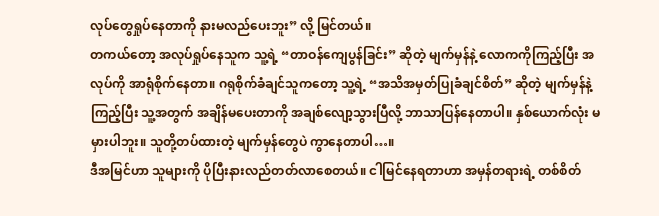လုပ်တွေရှုပ်နေတာကို နားမလည်ပေးဘူး” လို့ မြင်တယ်။
တကယ်တော့ အလုပ်ရှုပ်နေသူက သူ့ရဲ့ “တာဝန်ကျေပွန်ခြင်း” ဆိုတဲ့ မျက်မှန်နဲ့ လောကကိုကြည့်ပြီး အလုပ်ကို အာရုံစိုက်နေတာ။ ဂရုစိုက်ခံချင်သူကတော့ သူ့ရဲ့ “အသိအမှတ်ပြုခံချင်စိတ်” ဆိုတဲ့ မျက်မှန်နဲ့ ကြည့်ပြီး သူ့အတွက် အချိန်မပေးတာကို အချစ်လျော့သွားပြီလို့ ဘာသာပြန်နေတာပါ။ နှစ်ယောက်လုံး မမှားပါဘူး။ သူတို့တပ်ထားတဲ့ မျက်မှန်တွေပဲ ကွာနေတာပါ…။
ဒီအမြင်ဟာ သူများကို ပိုပြီးနားလည်တတ်လာစေတယ်။ ငါမြင်နေရတာဟာ အမှန်တရားရဲ့ တစ်စိတ်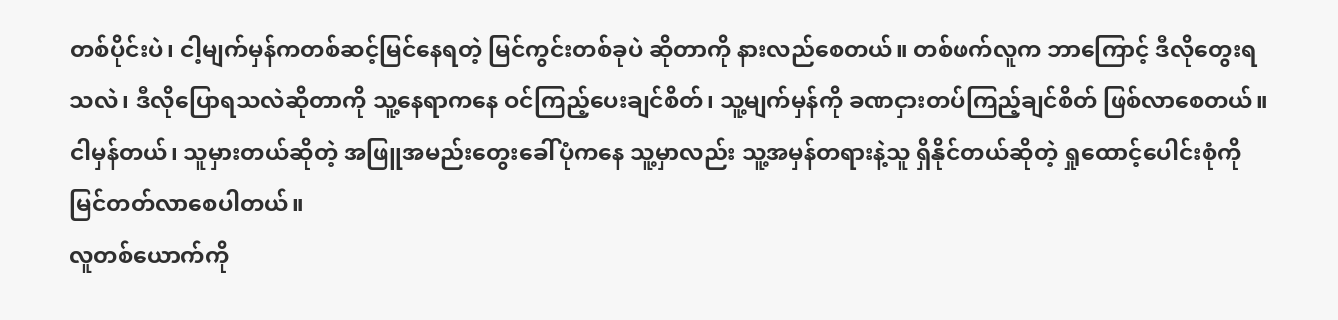တစ်ပိုင်းပဲ၊ ငါ့မျက်မှန်ကတစ်ဆင့်မြင်နေရတဲ့ မြင်ကွင်းတစ်ခုပဲ ဆိုတာကို နားလည်စေတယ်။ တစ်ဖက်လူက ဘာကြောင့် ဒီလိုတွေးရသလဲ၊ ဒီလိုပြောရသလဲဆိုတာကို သူ့နေရာကနေ ဝင်ကြည့်ပေးချင်စိတ်၊ သူ့မျက်မှန်ကို ခဏငှားတပ်ကြည့်ချင်စိတ် ဖြစ်လာစေတယ်။
ငါမှန်တယ်၊ သူမှားတယ်ဆိုတဲ့ အဖြူအမည်းတွေးခေါ်ပုံကနေ သူ့မှာလည်း သူ့အမှန်တရားနဲ့သူ ရှိနိုင်တယ်ဆိုတဲ့ ရှုထောင့်ပေါင်းစုံကို မြင်တတ်လာစေပါတယ်။
လူတစ်ယောက်ကို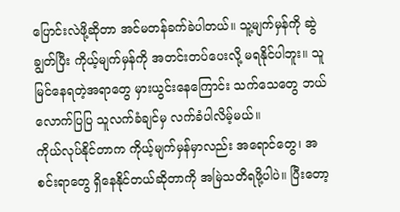ပြောင်းလဲဖို့ဆိုတာ အင်မတန်ခက်ခဲပါတယ်။ သူ့မျက်မှန်ကို ဆွဲချွတ်ပြီး ကိုယ့်မျက်မှန်ကို အတင်းတပ်ပေးလို့ မရနိုင်ပါဘူး။ သူမြင်နေရတဲ့အရာတွေ မှားယွင်းနေကြောင်း သက်သေတွေ ဘယ်လောက်ပြပြ သူလက်ခံချင်မှ လက်ခံပါလိမ့်မယ်။
ကိုယ်လုပ်နိုင်တာက ကိုယ့်မျက်မှန်မှာလည်း အရောင်တွေ၊ အစင်းရာတွေ ရှိနေနိုင်တယ်ဆိုတာကို အမြဲသတိရဖို့ပါပဲ။ ပြီးတော့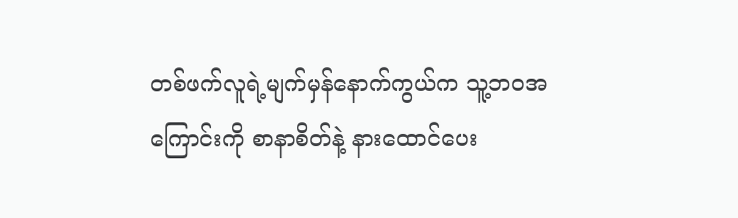တစ်ဖက်လူရဲ့မျက်မှန်နောက်ကွယ်က သူ့ဘဝအကြောင်းကို စာနာစိတ်နဲ့ နားထောင်ပေး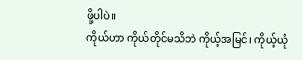ဖို့ပါပဲ။
ကိုယ်ဟာ ကိုယ်တိုင်မသိဘဲ ကိုယ့်အမြင်၊ ကိုယ့်ယုံ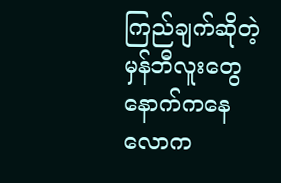ကြည်ချက်ဆိုတဲ့ မှန်ဘီလူးတွေနောက်ကနေ လောက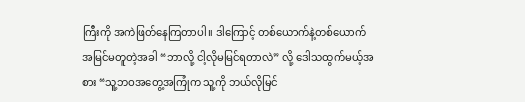ကြီးကို အကဲဖြတ်နေကြတာပါ။ ဒါကြောင့် တစ်ယောက်နဲ့တစ်ယောက် အမြင်မတူတဲ့အခါ “ဘာလို့ ငါ့လိုမမြင်ရတာလဲ” လို့ ဒေါသထွက်မယ့်အစား “သူ့ဘဝအတွေ့အကြုံက သူ့ကို ဘယ်လိုမြင်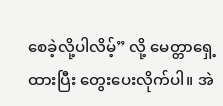စေခဲ့လို့ပါလိမ့်” လို့ မေတ္တာရှေ့ထားပြီး တွေးပေးလိုက်ပါ။ အဲ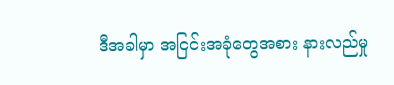ဒီအခါမှာ အငြင်းအခုံတွေအစား နားလည်မှု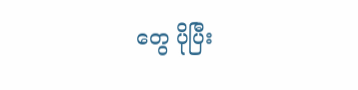တွေ ပိုပြီး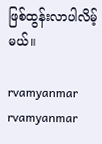ဖြစ်ထွန်းလာပါလိမ့်မယ်။

rvamyanmar
rvamyanmar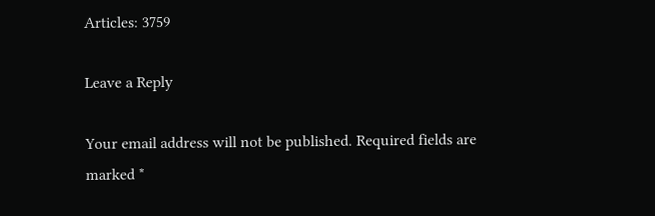Articles: 3759

Leave a Reply

Your email address will not be published. Required fields are marked *